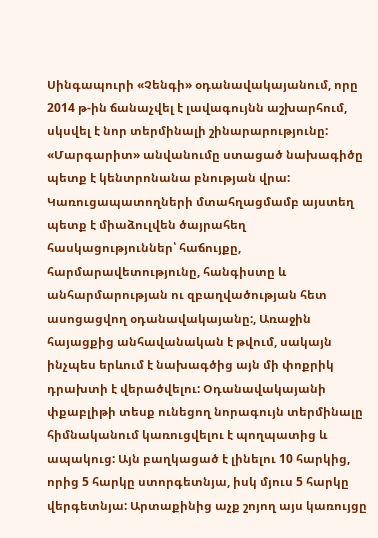Սինգապուրի «Չենգի» օդանավակայանում, որը 2014 թ-ին ճանաչվել է լավագույնն աշխարհում, սկսվել է նոր տերմինալի շինարարությունը: «Մարգարիտ» անվանումը ստացած նախագիծը պետք է կենտրոնանա բնության վրա: Կառուցապատողների մտահղացմամբ այստեղ պետք է միաձուլվեն ծայրահեղ հասկացություններ՝ հաճույքը, հարմարավետությունը, հանգիստը և անհարմարության ու զբաղվածության հետ ասոցացվող օդանավակայանը:, Առաջին հայացքից անհավանական է թվում, սակայն ինչպես երևում է նախագծից այն մի փոքրիկ դրախտի է վերածվելու: Օդանավակայանի փքաբլիթի տեսք ունեցող նորագույն տերմինալը հիմնականում կառուցվելու է պողպատից և ապակուց: Այն բաղկացած է լինելու 10 հարկից, որից 5 հարկը ստորգետնյա, իսկ մյուս 5 հարկը վերգետնյա: Արտաքինից աչք շոյող այս կառույցը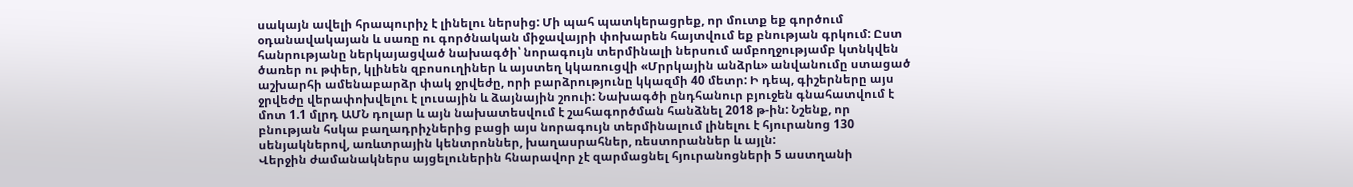սակայն ավելի հրապուրիչ է լինելու ներսից: Մի պահ պատկերացրեք, որ մուտք եք գործում օդանավակայան և սառը ու գործնական միջավայրի փոխարեն հայտվում եք բնության գրկում: Ըստ հանրությանը ներկայացված նախագծի՝ նորագույն տերմինալի ներսում ամբողջությամբ կտնկվեն ծառեր ու թփեր, կլինեն զբոսուղիներ և այստեղ կկառուցվի «Մրրկային անձրև» անվանումը ստացած աշխարհի ամենաբարձր փակ ջրվեժը, որի բարձրությունը կկազմի 40 մետր: Ի դեպ, գիշերները այս ջրվեժը վերափոխվելու է լուսային և ձայնային շոուի: Նախագծի ընդհանուր բյուջեն գնահատվում է մոտ 1.1 մլրդ ԱՄՆ դոլար և այն նախատեսվում է շահագործման հանձնել 2018 թ-ին: Նշենք, որ բնության հսկա բաղադրիչներից բացի այս նորագույն տերմինալում լինելու է հյուրանոց 130 սենյակներով, առևտրային կենտրոններ, խաղասրահներ, ռեստորաններ և այլն:
Վերջին ժամանակներս այցելուներին հնարավոր չէ զարմացնել հյուրանոցների 5 աստղանի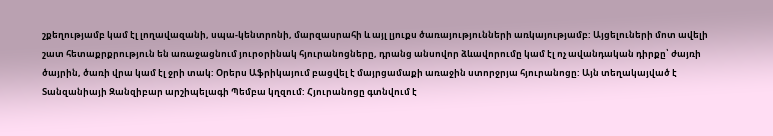շքեղությամբ կամ էլ լողավազանի, սպա-կենտրոնի, մարզասրահի և այլ լյուքս ծառայությունների առկայությամբ: Այցելուների մոտ ավելի շատ հետաքրքրություն են առաջացնում յուրօրինակ հյուրանոցները, դրանց անսովոր ձևավորումը կամ էլ ոչ ավանդական դիրքը՝ ժայռի ծայրին, ծառի վրա կամ էլ ջրի տակ: Օրերս Աֆրիկայում բացվել է մայրցամաքի առաջին ստորջրյա հյուրանոցը: Այն տեղակայված է Տանզանիայի Զանզիբար արշիպելագի Պեմբա կղզում: Հյուրանոցը գտնվում է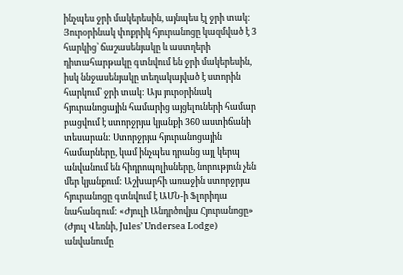ինչպես ջրի մակերեսին, այնպես էլ ջրի տակ: Յուրօրինակ փոքրիկ հյուրանոցը կազմված է 3 հարկից՝ ճաշասենյակը և աստղերի դիտահարթակը գտնվում են ջրի մակերեսին, իսկ ննջասենյակը տեղակայված է ստորին հարկում՝ ջրի տակ: Այս յուրօրինակ հյուրանոցային համարից այցելուների համար բացվում է ստորջրյա կյանքի 360 աստիճանի տեսարան: Ստորջրյա հյուրանոցային համարները, կամ ինչպես դրանց այլ կերպ անվանում են հիդրոպոլիսները, նորություն չեն մեր կյանքում: Աշխարհի առաջին ստորջրյա հյուրանոցը գտնվում է ԱՄՆ-ի Ֆլորիդա նահանգում: «Ժյուլի Անդրծովյա Հյուրանոցը» (Ժյուլ Վեռնի, Jules’ Undersea Lodge) անվանումը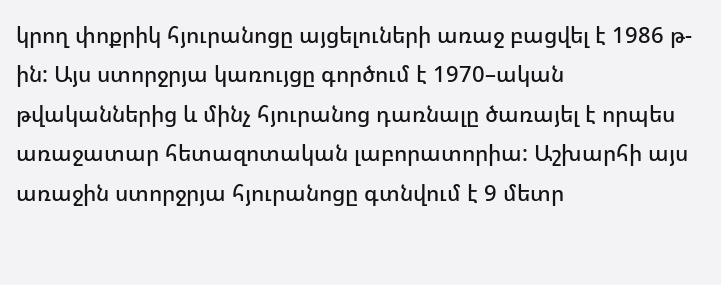կրող փոքրիկ հյուրանոցը այցելուների առաջ բացվել է 1986 թ-ին: Այս ստորջրյա կառույցը գործում է 1970–ական թվականներից և մինչ հյուրանոց դառնալը ծառայել է որպես առաջատար հետազոտական լաբորատորիա: Աշխարհի այս առաջին ստորջրյա հյուրանոցը գտնվում է 9 մետր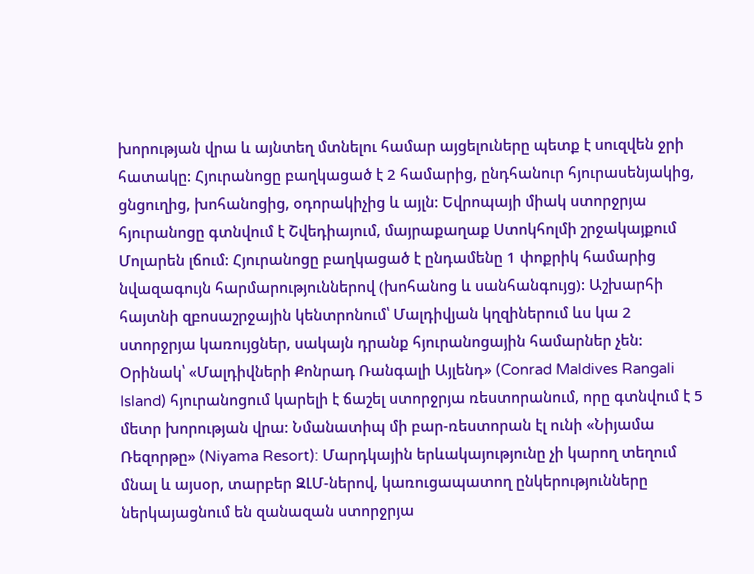խորության վրա և այնտեղ մտնելու համար այցելուները պետք է սուզվեն ջրի հատակը: Հյուրանոցը բաղկացած է 2 համարից, ընդհանուր հյուրասենյակից, ցնցուղից, խոհանոցից, օդորակիչից և այլն: Եվրոպայի միակ ստորջրյա հյուրանոցը գտնվում է Շվեդիայում, մայրաքաղաք Ստոկհոլմի շրջակայքում Մոլարեն լճում: Հյուրանոցը բաղկացած է ընդամենը 1 փոքրիկ համարից նվազագույն հարմարություններով (խոհանոց և սանհանգույց): Աշխարհի հայտնի զբոսաշրջային կենտրոնում՝ Մալդիվյան կղզիներում ևս կա 2 ստորջրյա կառույցներ, սակայն դրանք հյուրանոցային համարներ չեն: Օրինակ՝ «Մալդիվների Քոնրադ Ռանգալի Այլենդ» (Conrad Maldives Rangali Island) հյուրանոցում կարելի է ճաշել ստորջրյա ռեստորանում, որը գտնվում է 5 մետր խորության վրա: Նմանատիպ մի բար-ռեստորան էլ ունի «Նիյամա Ռեզորթը» (Niyama Resort): Մարդկային երևակայությունը չի կարող տեղում մնալ և այսօր, տարբեր ԶԼՄ-ներով, կառուցապատող ընկերությունները ներկայացնում են զանազան ստորջրյա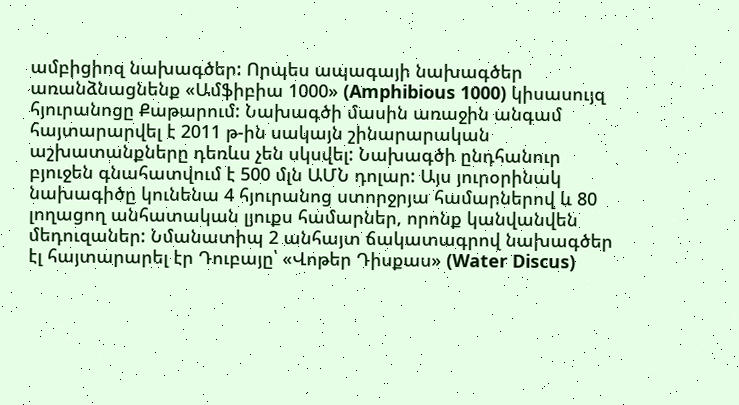ամբիցիոզ նախագծեր: Որպես ապագայի նախագծեր առանձնացնենք «Ամֆիբիա 1000» (Amphibious 1000) կիսասույզ հյուրանոցը Քաթարում: Նախագծի մասին առաջին անգամ հայտարարվել է 2011 թ-ին սակայն շինարարական աշխատանքները դեռևս չեն սկսվել: Նախագծի ընդհանուր բյուջեն գնահատվում է 500 մլն ԱՄՆ դոլար: Այս յուրօրինակ նախագիծը կունենա 4 հյուրանոց ստորջրյա համարներով և 80 լողացող անհատական լյուքս համարներ, որոնք կանվանվեն մեդուզաներ: Նմանատիպ 2 անհայտ ճակատագրով նախագծեր էլ հայտարարել էր Դուբայը՝ «Վոթեր Դիսքաս» (Water Discus)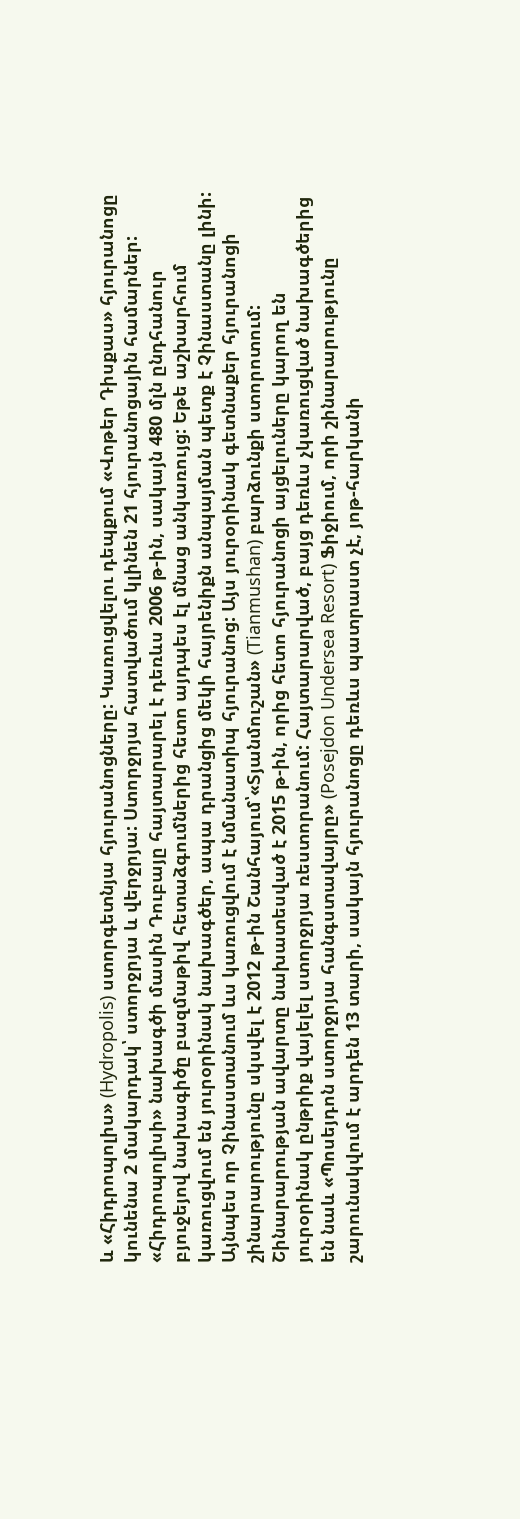և «Հիդրոպոլիս» (Hydropolis) ստորգետնյա հյուրանոցները: Կառուցվելու դեպքում «Վոթեր Դիսքաս» հյուրանոցը կունենա 2 մակարդակ՝ ստորջրյա և վերջրյա: Ստորջրյա հատվածում կլինեն 21 հյուրանոցային համարներ: «Հիդրոպոլիսի» նախագծի մասին Դուբայը հայտարարել է դեռևս 2006 թ-ին, սակայն 480 մլն ընդհանուր բյուջեյով նախագիծը բազմաթիվ հետաձգումներից հետո այդպես էլ մնաց անկառույց: Եթե աշխարհում կառուցվում են յուրօրինակ նախագծեր, ապա դրանցից մեկի հայրենիքն անպայման պետք է Չինաստանը լինի: Այնպես որ Չինաստանում ևս կառուցվում է նմանատիպ հյուրանոց: Այս յուրօրինակ գետնաքեր հյուրանոցի շինարարությունը սկսվել է 2012 թ-ին Շանհայում՝«Տյանմուշան» (Tianmushan) բարձունքի ստորոտում: Շինարարության ավարտը նախատեսված է 2015 թ-ին, որից հետո հյուրանոցի այցելուները կարող են յուրօրինակ ընթրիք վայելել ստորջրյա ռեստորանում: Հայտարարված, բայց դեռևս չկառուցված նախագծերից են նաև «Պոսեյդոն ստորջրյա հանգստավայրը» (Posejdon Undersea Resort) Ֆիջիում, որի շինարարությունը շարունակվում է արդեն 13 տարի, սակայն հյուրանոցը դեռևս պատրաստ չէ, յոթ-հարկանի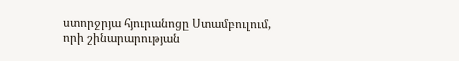ստորջրյա հյուրանոցը Ստամբուլում, որի շինարարության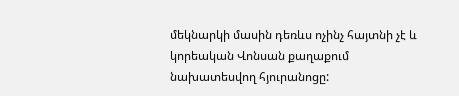մեկնարկի մասին դեռևս ոչինչ հայտնի չէ և կորեական Վոնսան քաղաքում նախատեսվող հյուրանոցը: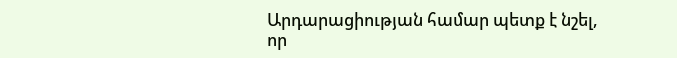Արդարացիության համար պետք է նշել, որ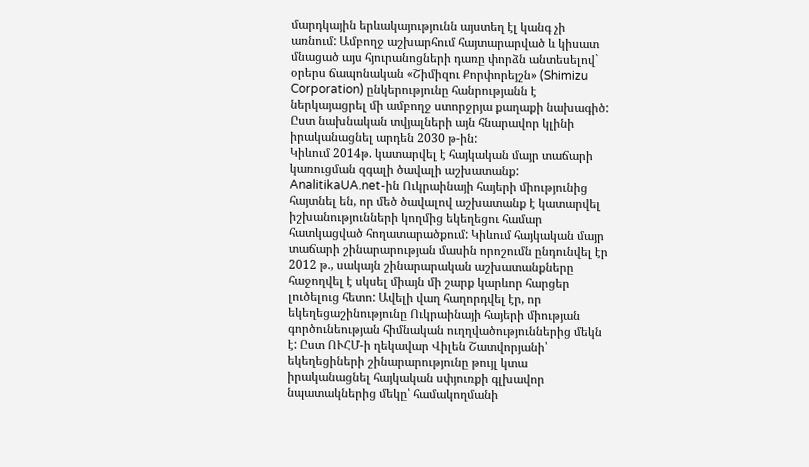մարդկային երևակայությունն այստեղ էլ կանգ չի առնում: Ամբողջ աշխարհում հայտարարված և կիսատ մնացած այս հյուրանոցների դառը փորձն անտեսելով` օրերս ճապոնական «Շիմիզու Քորփորեյշն» (Shimizu Corporation) ընկերությունը հանրությանն է ներկայացրել մի ամբողջ ստորջրյա քաղաքի նախագիծ: Ըստ նախնական տվյալների այն հնարավոր կլինի իրականացնել արդեն 2030 թ-ին:
Կիևում 2014թ. կատարվել է հայկական մայր տաճարի կառուցման զգալի ծավալի աշխատանք: AnalitikaUA.net-ին Ուկրաինայի հայերի միությունից հայտնել են, որ մեծ ծավալով աշխատանք է կատարվել իշխանությունների կողմից եկեղեցու համար հատկացված հողատարածքում: Կիևում հայկական մայր տաճարի շինարարության մասին որոշումն ընդունվել էր 2012 թ., սակայն շինարարական աշխատանքները հաջողվել է սկսել միայն մի շարք կարևոր հարցեր լուծելուց հետո: Ավելի վաղ հաղորդվել էր, որ եկեղեցաշինությունը Ուկրաինայի հայերի միության գործունեության հիմնական ուղղվածություններից մեկն է: Ըստ ՈՒՀՄ-ի ղեկավար Վիլեն Շատվորյանի՝ եկեղեցիների շինարարությունը թույլ կտա իրականացնել հայկական սփյուռքի գլխավոր նպատակներից մեկը՝ համակողմանի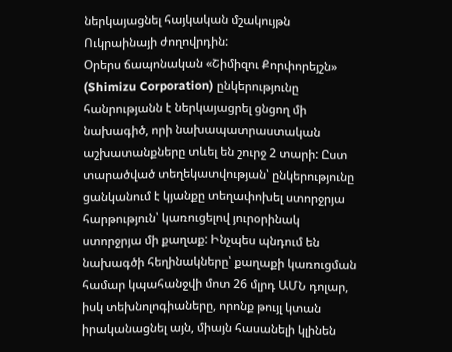ներկայացնել հայկական մշակույթն Ուկրաինայի ժողովրդին:
Օրերս ճապոնական «Շիմիզու Քորփորեյշն» (Shimizu Corporation) ընկերությունը հանրությանն է ներկայացրել ցնցող մի նախագիծ, որի նախապատրաստական աշխատանքները տևել են շուրջ 2 տարի: Ըստ տարածված տեղեկատվության՝ ընկերությունը ցանկանում է կյանքը տեղափոխել ստորջրյա հարթություն՝ կառուցելով յուրօրինակ ստորջրյա մի քաղաք: Ինչպես պնդում են նախագծի հեղինակները՝ քաղաքի կառուցման համար կպահանջվի մոտ 26 մլրդ ԱՄՆ դոլար, իսկ տեխնոլոգիաները, որոնք թույլ կտան իրականացնել այն, միայն հասանելի կլինեն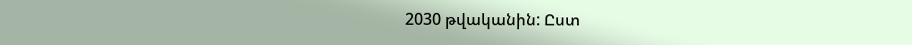2030 թվականին: Ըստ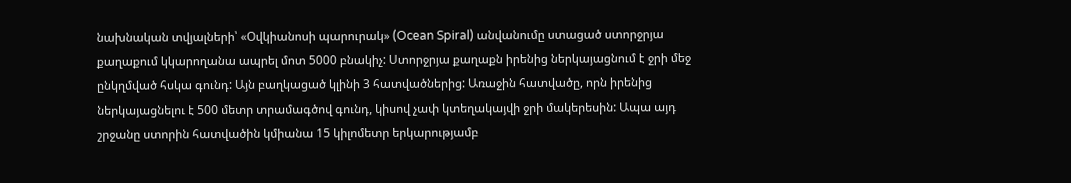նախնական տվյալների՝ «Օվկիանոսի պարուրակ» (Ocean Spiral) անվանումը ստացած ստորջրյա քաղաքում կկարողանա ապրել մոտ 5000 բնակիչ: Ստորջրյա քաղաքն իրենից ներկայացնում է ջրի մեջ ընկղմված հսկա գունդ: Այն բաղկացած կլինի 3 հատվածներից: Առաջին հատվածը, որն իրենից ներկայացնելու է 500 մետր տրամագծով գունդ, կիսով չափ կտեղակայվի ջրի մակերեսին: Ապա այդ շրջանը ստորին հատվածին կմիանա 15 կիլոմետր երկարությամբ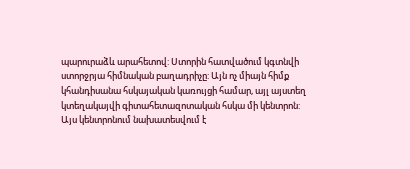պարուրաձև արահետով: Ստորին հատվածում կգտնվի ստորջրյա հիմնական բաղադրիչը: Այն ոչ միայն հիմք կհանդիսանա հսկայական կառույցի համար, այլ այստեղ կտեղակայվի գիտահետազոտական հսկա մի կենտրոն: Այս կենտրոնում նախատեսվում է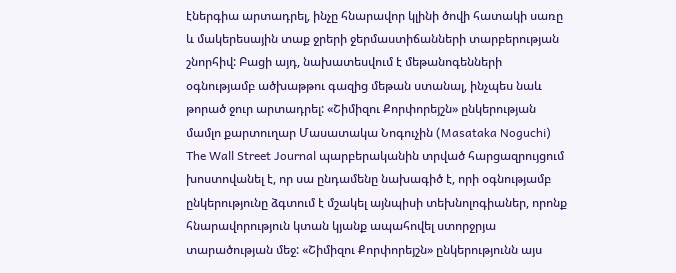էներգիա արտադրել, ինչը հնարավոր կլինի ծովի հատակի սառը և մակերեսային տաք ջրերի ջերմաստիճանների տարբերության շնորհիվ: Բացի այդ, նախատեսվում է մեթանոգենների օգնությամբ ածխաթթու գազից մեթան ստանալ, ինչպես նաև թորած ջուր արտադրել: «Շիմիզու Քորփորեյշն» ընկերության մամլո քարտուղար Մասատակա Նոգուչին (Masataka Noguchi) The Wall Street Journal պարբերականին տրված հարցազրույցում խոստովանել է, որ սա ընդամենը նախագիծ է, որի օգնությամբ ընկերությունը ձգտում է մշակել այնպիսի տեխնոլոգիաներ, որոնք հնարավորություն կտան կյանք ապահովել ստորջրյա տարածության մեջ: «Շիմիզու Քորփորեյշն» ընկերությունն այս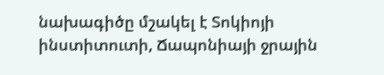նախագիծը մշակել է Տոկիոյի ինստիտուտի, Ճապոնիայի ջրային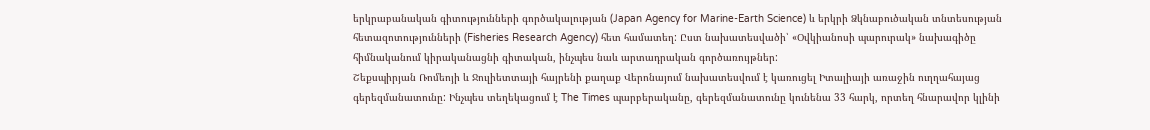երկրաբանական գիտությունների գործակալության (Japan Agency for Marine-Earth Science) և երկրի Ձկնաբուծական տնտեսության հետազոտությունների (Fisheries Research Agency) հետ համատեղ: Ըստ նախատեսվածի՝ «Օվկիանոսի պարուրակ» նախագիծը հիմնականում կիրականացնի գիտական, ինչպես նաև արտադրական գործառույթներ:
Շեքսպիրյան Ռոմեոյի և Ջուլիետտայի հայրենի քաղաք Վերոնայում նախատեսվում է կառուցել Իտալիայի առաջին ուղղահայաց գերեզմանատունը: Ինչպես տեղեկացում է The Times պարբերականը, գերեզմանատունը կունենա 33 հարկ, որտեղ հնարավոր կլինի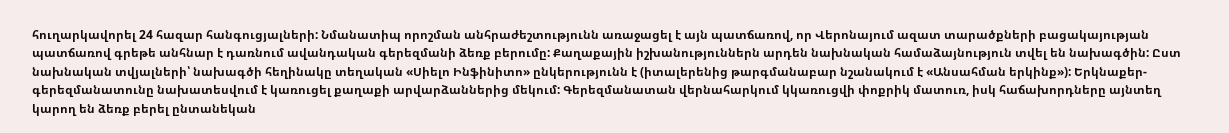հուղարկավորել 24 հազար հանգուցյալների: Նմանատիպ որոշման անհրաժեշտությունն առաջացել է այն պատճառով, որ Վերոնայում ազատ տարածքների բացակայության պատճառով գրեթե անհնար է դառնում ավանդական գերեզմանի ձեռք բերումը: Քաղաքային իշխանություններն արդեն նախնական համաձայնություն տվել են նախագծին: Ըստ նախնական տվյալների՝ նախագծի հեղինակը տեղական «Սիելո Ինֆինիտո» ընկերությունն է (իտալերենից թարգմանաբար նշանակում է «Անսահման երկինք»): Երկնաքեր-գերեզմանատունը նախատեսվում է կառուցել քաղաքի արվարձաններից մեկում: Գերեզմանատան վերնահարկում կկառուցվի փոքրիկ մատուռ, իսկ հաճախորդները այնտեղ կարող են ձեռք բերել ընտանեկան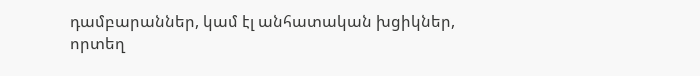դամբարաններ, կամ էլ անհատական խցիկներ, որտեղ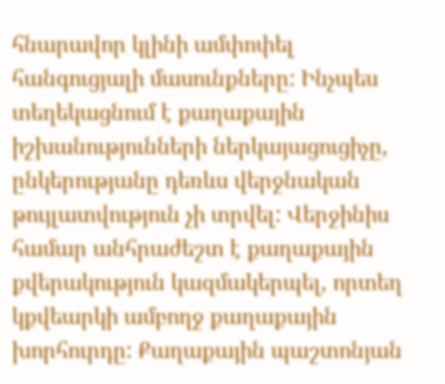հնարավոր կլինի ամփոփել հանգուցյալի մասունքները: Ինչպես տեղեկացնում է քաղաքային իշխանությունների ներկայացուցիչը, ընկերությանը դեռևս վերջնական թույլատվություն չի տրվել: Վերջինիս համար անհրաժեշտ է քաղաքային քվերակություն կազմակերպել, որտեղ կքվեարկի ամբողջ քաղաքային խորհուրդը: Քաղաքային պաշտոնյան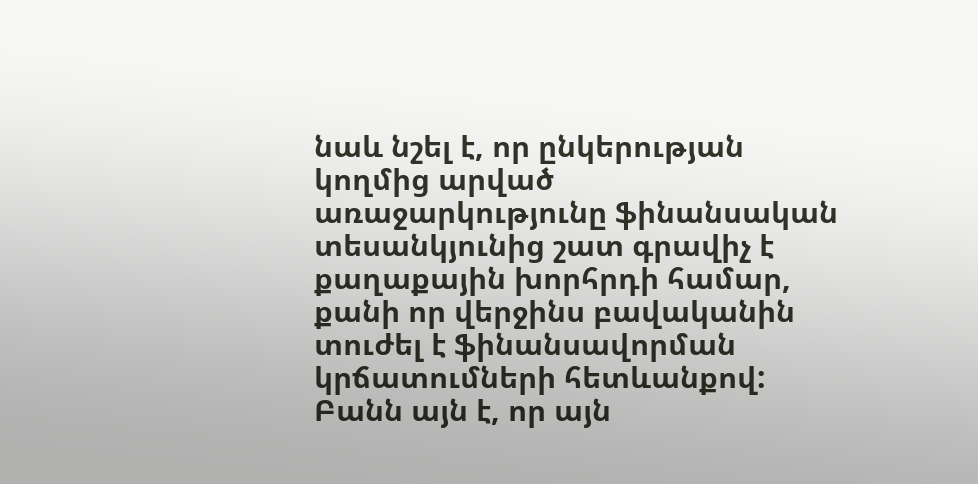նաև նշել է, որ ընկերության կողմից արված առաջարկությունը ֆինանսական տեսանկյունից շատ գրավիչ է քաղաքային խորհրդի համար, քանի որ վերջինս բավականին տուժել է ֆինանսավորման կրճատումների հետևանքով: Բանն այն է, որ այն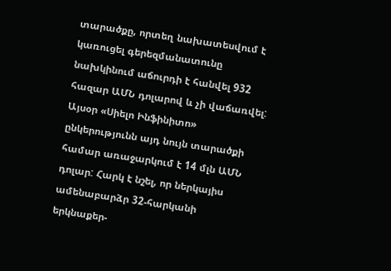տարածքը, որտեղ նախատեսվում է կառուցել գերեզմանատունը նախկինում աճուրդի է հանվել 932 հազար ԱՄՆ դոլարով և չի վաճառվել: Այսօր «Սիելո Ինֆինիտո» ընկերությունն այդ նույն տարածքի համար առաջարկում է 14 մլն ԱՄՆ դոլար: Հարկ է նշել, որ ներկայիս ամենաբարձր 32-հարկանի երկնաքեր-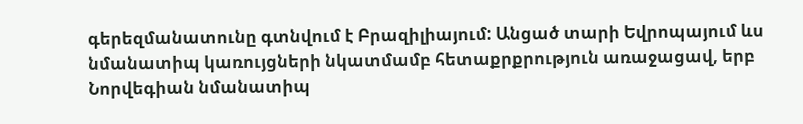գերեզմանատունը գտնվում է Բրազիլիայում: Անցած տարի Եվրոպայում ևս նմանատիպ կառույցների նկատմամբ հետաքրքրություն առաջացավ, երբ Նորվեգիան նմանատիպ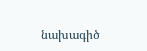նախագիծ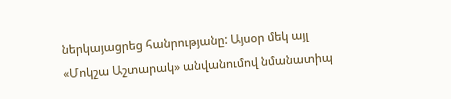ներկայացրեց հանրությանը: Այսօր մեկ այլ «Մոկշա Աշտարակ» անվանումով նմանատիպ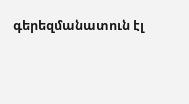գերեզմանատուն էլ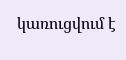կառուցվում է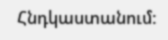Հնդկաստանում: